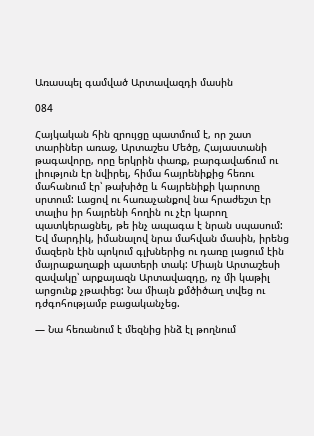Առասպել գամված Արտավազդի մասին

084

Հայկական հին զրույցը պատմում է, որ շատ տարիներ առաջ, Արտաշես Մեծը, Հայաստանի թագավորը, որը երկրին փառք, բարգավաճում ու լիություն էր նվիրել, հիմա հայրենիքից հեռու մահանում էր՝ թախիծը և հայրենիքի կարոտը սրտում: Լացով ու հառաչանքով նա հրաժեշտ էր տալիս իր հայրենի հողին ու չէր կարող պատկերացնել, թե ինչ ապագա է նրան սպասում: Եվ մարդիկ, իմանալով նրա մահվան մասին, իրենց մազերն էին պոկում գլխներից ու դառը լացում էին մայրաքաղաքի պատերի տակ: Միայն Արտաշեսի զավակը՝ արքայազն Արտավազդը, ոչ մի կաթիլ արցունք չթափեց: Նա միայն քմծիծաղ տվեց ու դժգոհությամբ բացականչեց.

— Նա հեռանում է մեզնից ինձ էլ թողնում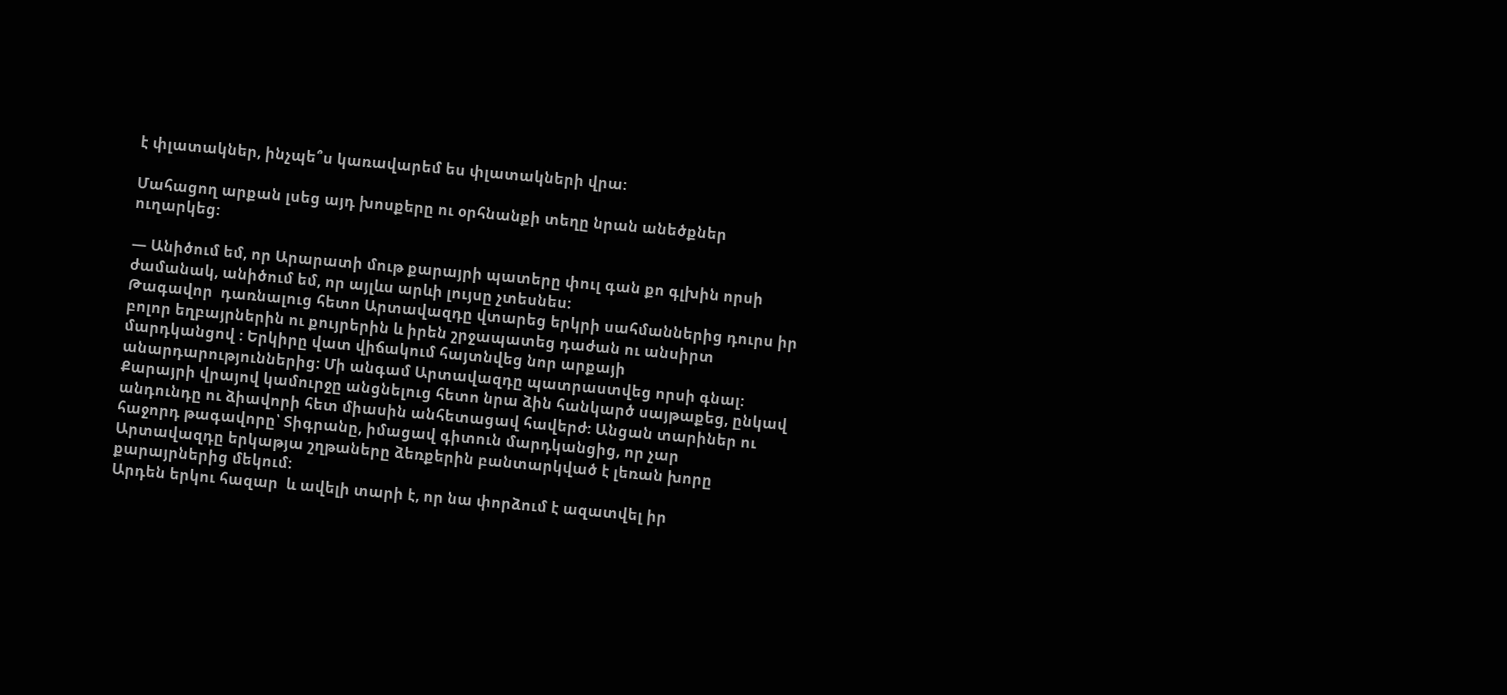է փլատակներ, ինչպե՞ս կառավարեմ ես փլատակների վրա:

Մահացող արքան լսեց այդ խոսքերը ու օրհնանքի տեղը նրան անեծքներ ուղարկեց:

— Անիծում եմ, որ Արարատի մութ քարայրի պատերը փուլ գան քո գլխին որսի ժամանակ, անիծում եմ, որ այլևս արևի լույսը չտեսնես:
Թագավոր  դառնալուց հետո Արտավազդը վտարեց երկրի սահմաններից դուրս իր բոլոր եղբայրներին ու քույրերին և իրեն շրջապատեց դաժան ու անսիրտ մարդկանցով : Երկիրը վատ վիճակում հայտնվեց նոր արքայի անարդարություններից: Մի անգամ Արտավազդը պատրաստվեց որսի գնալ: Քարայրի վրայով կամուրջը անցնելուց հետո նրա ձին հանկարծ սայթաքեց, ընկավ անդունդը ու ձիավորի հետ միասին անհետացավ հավերժ: Անցան տարիներ ու հաջորդ թագավորը՝ Տիգրանը, իմացավ գիտուն մարդկանցից, որ չար Արտավազդը երկաթյա շղթաները ձեռքերին բանտարկված է լեռան խորը քարայրներից մեկում:
Արդեն երկու հազար  և ավելի տարի է, որ նա փորձում է ազատվել իր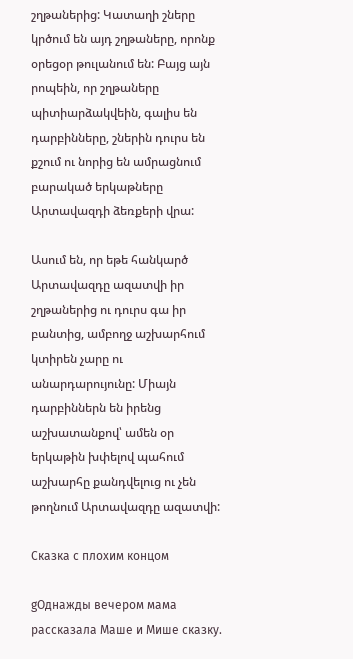շղթաներից: Կատաղի շները կրծում են այդ շղթաները, որոնք օրեցօր թուլանում են: Բայց այն րոպեին, որ շղթաները պիտիարձակվեին, գալիս են դարբինները, շներին դուրս են քշում ու նորից են ամրացնում բարակած երկաթները Արտավազդի ձեռքերի վրա:

Ասում են, որ եթե հանկարծ Արտավազդը ազատվի իր շղթաներից ու դուրս գա իր բանտից, ամբողջ աշխարհում կտիրեն չարը ու անարդարույունը: Միայն դարբիններն են իրենց աշխատանքով՝ ամեն օր երկաթին խփելով պահում աշխարհը քանդվելուց ու չեն թողնում Արտավազդը ազատվի:

Сказка с плохим концом

gОднажды вечером мама рассказала Маше и Мише сказку.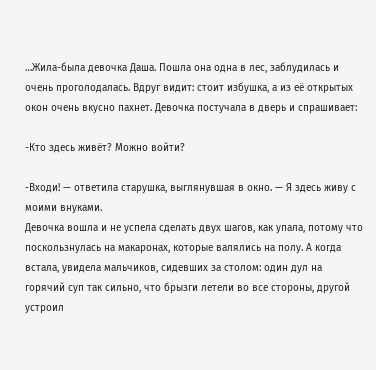…Жила-была девочка Даша. Пошла она одна в лес, заблудилась и очень проголодалась. Вдруг видит: стоит избушка, а из её открытых окон очень вкусно пахнет. Девочка постучала в дверь и спрашивает:

-Кто здесь живёт? Можно войти?

-Входи! — ответила старушка, выглянувшая в окно. — Я здесь живу с моими внуками.
Девочка вошла и не успела сделать двух шагов, как упала, потому что поскользнулась на макаронах, которые валялись на полу. А когда встала, увидела мальчиков, сидевших за столом: один дул на горячий суп так сильно, что брызги летели во все стороны, другой устроил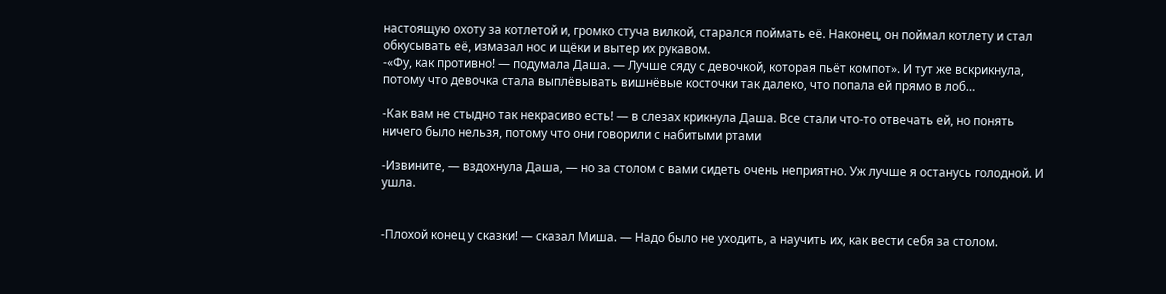настоящую охоту за котлетой и, громко стуча вилкой, старался поймать её. Наконец, он поймал котлету и стал обкусывать её, измазал нос и щёки и вытер их рукавом.
-«Фу, как противно! — подумала Даша. — Лучше сяду с девочкой, которая пьёт компот». И тут же вскрикнула, потому что девочка стала выплёвывать вишнёвые косточки так далеко, что попала ей прямо в лоб…

-Как вам не стыдно так некрасиво есть! — в слезах крикнула Даша. Все стали что-то отвечать ей, но понять ничего было нельзя, потому что они говорили с набитыми ртами

-Извините, — вздохнула Даша, — но за столом с вами сидеть очень неприятно. Уж лучше я останусь голодной. И ушла.


-Плохой конец у сказки! — сказал Миша. — Надо было не уходить, а научить их, как вести себя за столом.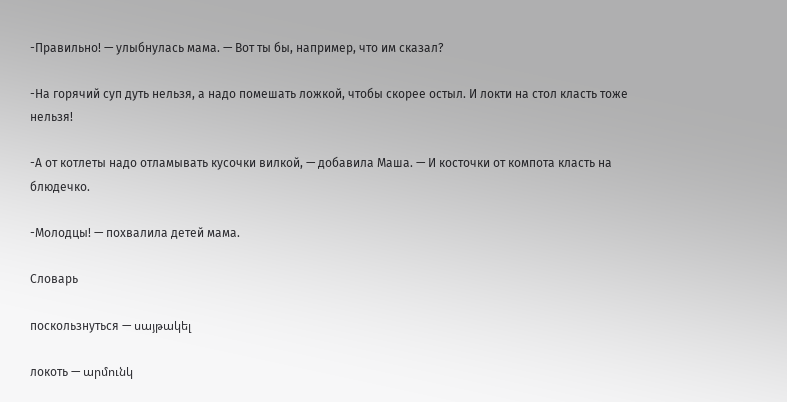-Правильно! — улыбнулась мама. — Вот ты бы, например, что им сказал?

-На горячий суп дуть нельзя, а надо помешать ложкой, чтобы скорее остыл. И локти на стол класть тоже нельзя!

-А от котлеты надо отламывать кусочки вилкой, — добавила Маша. — И косточки от компота класть на блюдечко.

-Молодцы! — похвалила детей мама.

Словарь

поскользнуться — սայթակել

локоть — արմունկ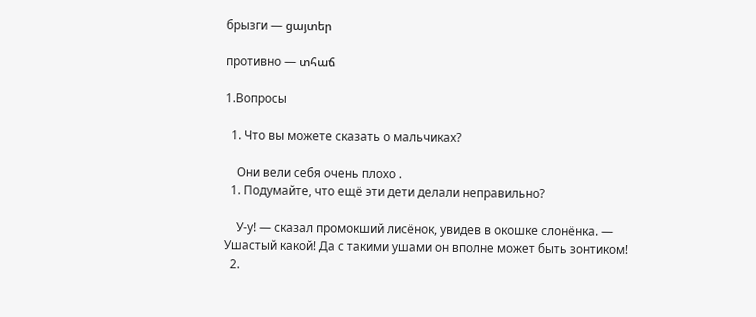брызги — ցայտեր

противно — տհաճ

1.Вопросы

  1. Что вы можете сказать о мальчиках?

    Они вели себя очень плохо .
  1. Подумайте, что ещё эти дети делали неправильно?

    У-у! — сказал промокший лисёнок, увидев в окошке слонёнка. — Ушастый какой! Да с такими ушами он вполне может быть зонтиком!
  2.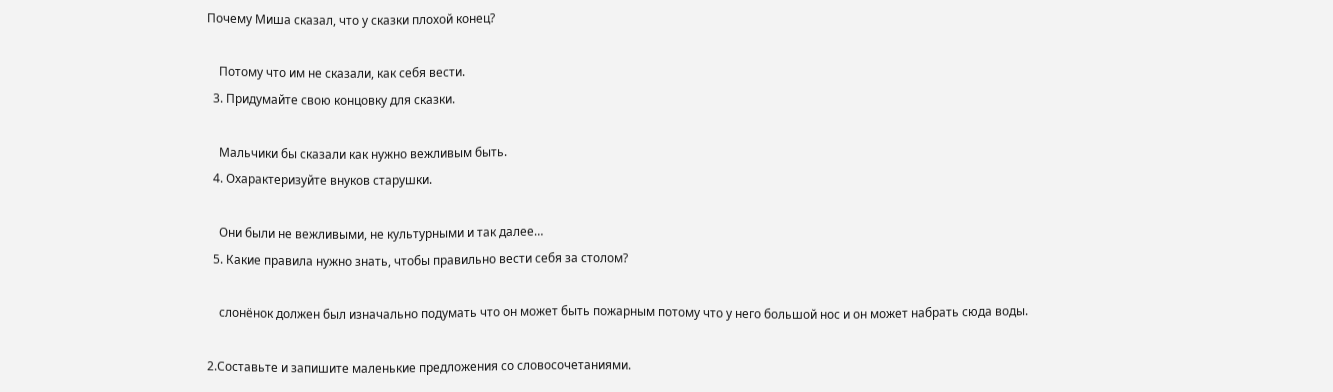Почему Миша сказал, что у сказки плохой конец?

    Потому что им не сказали, как себя вести.
  3. Придумайте свою концовку для сказки.

    Мальчики бы сказали как нужно вежливым быть.
  4. Охарактеризуйте внуков старушки.

    Они были не вежливыми, не культурными и так далее…
  5. Какие правила нужно знать, чтобы правильно вести себя за столом?

    слонёнок должен был изначально подумать что он может быть пожарным потому что у него большой нос и он может набрать сюда воды.

2.Составьте и запишите маленькие предложения со словосочетаниями.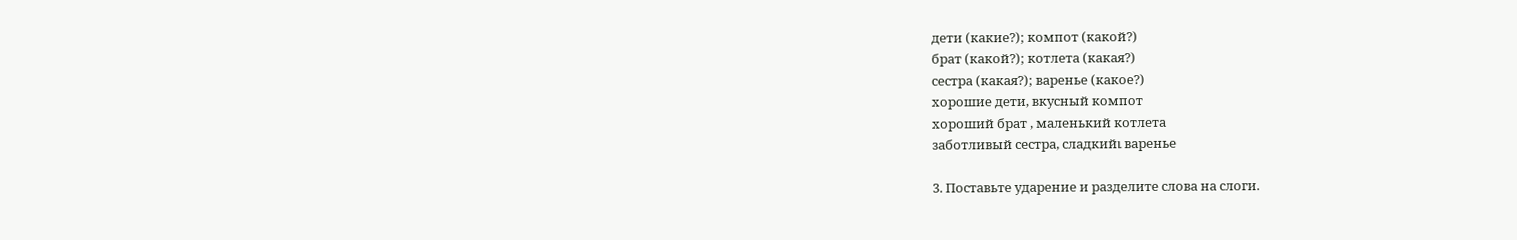дети (какие?); компот (какой?)
брат (какой?); котлета (какая?)
сестра (какая?); варенье (какое?)
хорошие дети, вкусный компот
хороший брат , маленький котлета
заботливый сестра, сладкийւ варенье

3. Поставьте ударение и разделите слова на слоги.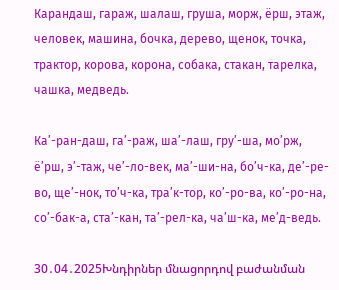Карандаш, гараж, шалаш, груша, морж, ёрш, этаж, человек, машина, бочка, дерево, щенок, точка, трактор, корова, корона, собака, стакан, тарелка, чашка, медведь.

Ка’-ран-даш, га’-раж, ша’-лаш, гру’-ша, мо’рж, ё’рш, э’-таж, че’-ло-век, ма’-ши-на, бо’ч-ка, де’-ре-во, ще’-нок, то’ч-ка, тра’к-тор, ко’-ро-ва, ко’-ро-на, со’-бак-а, ста’-кан, та’-рел-ка, ча’ш-ка, ме’д-ведь.

30․04․2025Խնդիրներ մնացորդով բաժանման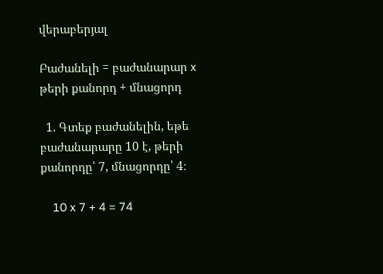վերաբերյալ

Բաժանելի = բաժանարար x թերի քանորդ + մնացորդ

  1. Գտեք բաժանելին, եթե բաժանարարը 10 է, թերի քանորդը՝ 7, մնացորդը՝ 4։

    10 x 7 + 4 = 74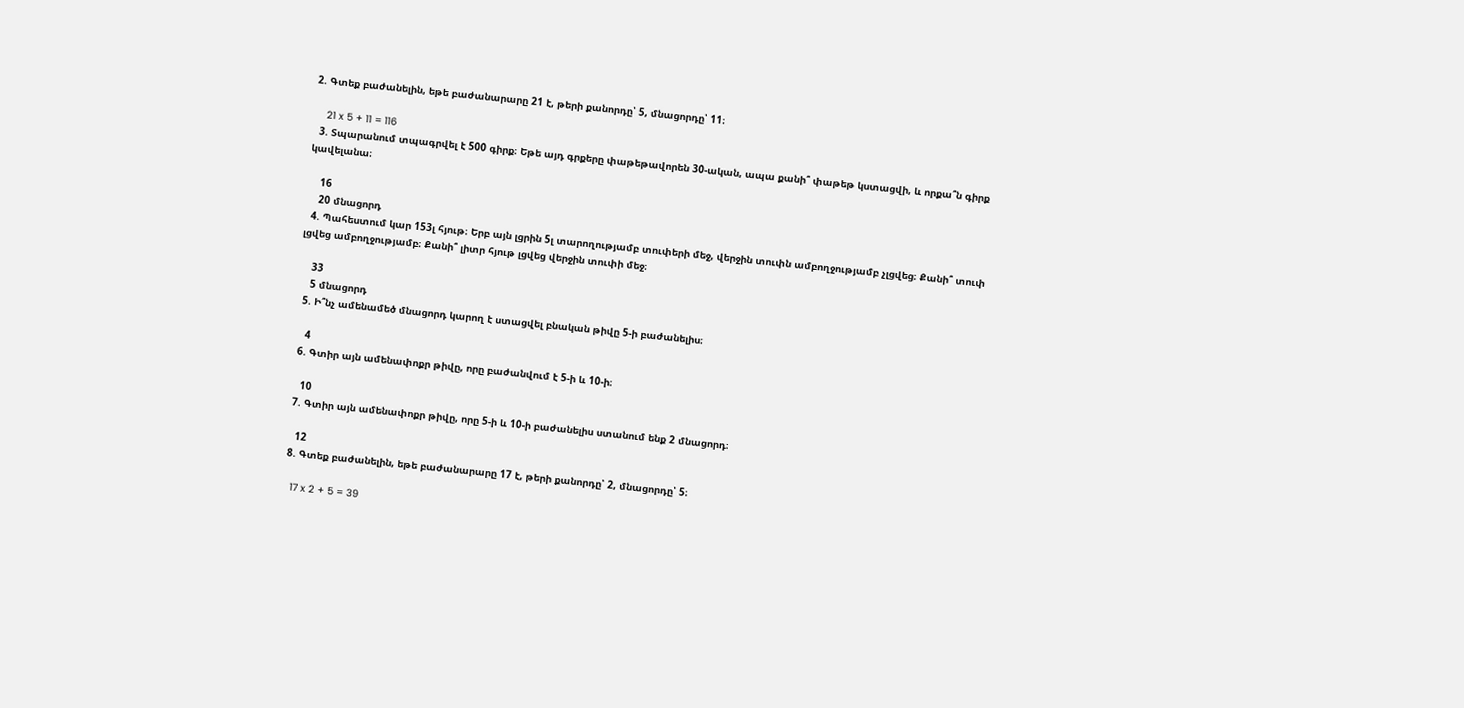2. Գտեք բաժանելին, եթե բաժանարարը 21 է, թերի քանորդը՝ 5, մնացորդը՝ 11։

    21 x 5 + 11 = 116
  3. Տպարանում տպագրվել է 500 գիրք։ Եթե այդ գրքերը փաթեթավորեն 30-ական, ապա քանի՞ փաթեթ կստացվի, և որքա՞ն գիրք կավելանա։

    16
    20 մնացորդ
  4. Պահեստում կար 153լ հյութ։ Երբ այն լցրին 5լ տարողությամբ տուփերի մեջ, վերջին տուփն ամբողջությամբ չլցվեց։ Քանի՞ տուփ լցվեց ամբողջությամբ։ Քանի՞ լիտր հյութ լցվեց վերջին տուփի մեջ։

    33
    5 մնացորդ
  5. Ի՞նչ ամենամեծ մնացորդ կարող է ստացվել բնական թիվը 5-ի բաժանելիս։

    4
  6. Գտիր այն ամենափոքր թիվը, որը բաժանվում է 5-ի և 10-ի։

    10
  7. Գտիր այն ամենափոքր թիվը, որը 5-ի և 10-ի բաժանելիս ստանում ենք 2 մնացորդ։

    12
  8. Գտեք բաժանելին, եթե բաժանարարը 17 է, թերի քանորդը՝ 2, մնացորդը՝ 5։

    17 x 2 + 5 = 39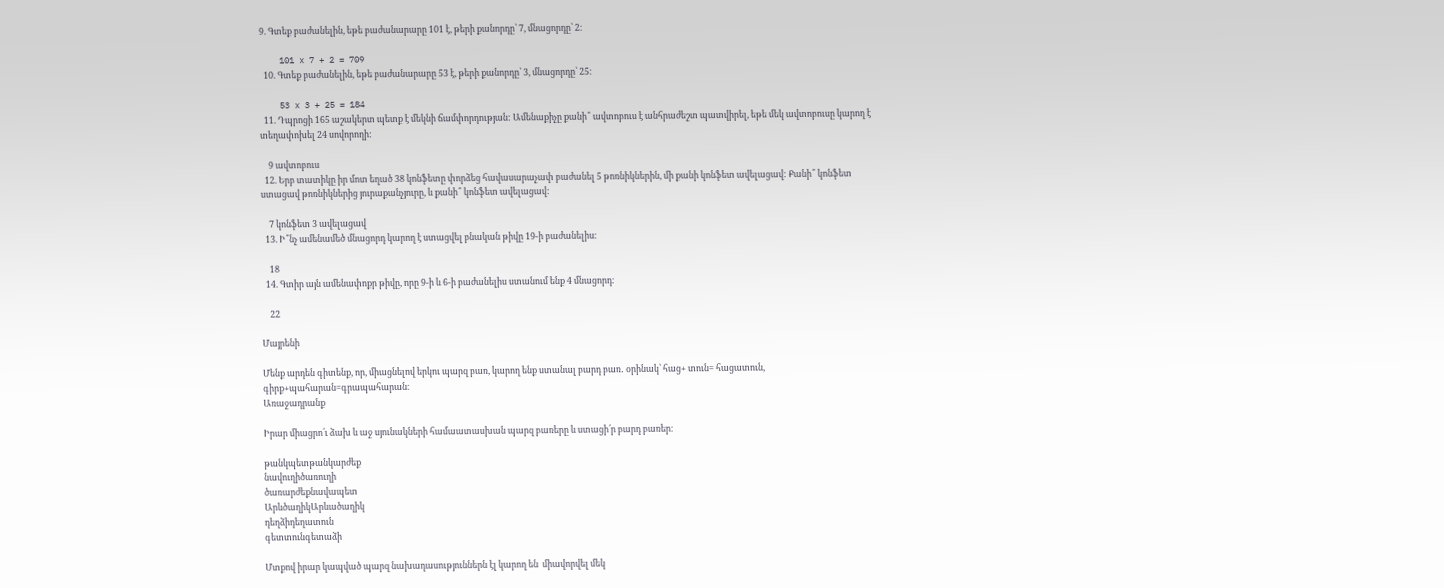9. Գտեք բաժանելին, եթե բաժանարարը 101 է, թերի քանորդը՝ 7, մնացորդը՝ 2։

    101 x 7 + 2 = 709
  10. Գտեք բաժանելին, եթե բաժանարարը 53 է, թերի քանորդը՝ 3, մնացորդը՝ 25։

    53 x 3 + 25 = 184
  11. Դպրոցի 165 աշակերտ պետք է մեկնի ճամփորդության: Ամենաքիչը քանի՞ ավտոբուս է անհրաժեշտ պատվիրել, եթե մեկ ավտոբուսը կարող է տեղափոխել 24 սովորողի:

    9 ավտոբուս
  12. Երբ տատիկը իր մոտ եղած 38 կոնֆետը փորձեց հավասարաչափ բաժանել 5 թոռնիկներին, մի քանի կոնֆետ ավելացավ: Քանի՞ կոնֆետ ստացավ թոռնիկներից յուրաքանչյուրը, և քանի՞ կոնֆետ ավելացավ:

    7 կոնֆետ 3 ավելացավ
  13. Ի՞նչ ամենամեծ մնացորդ կարող է ստացվել բնական թիվը 19-ի բաժանելիս։

    18
  14. Գտիր այն ամենափոքր թիվը, որը 9-ի և 6-ի բաժանելիս ստանում ենք 4 մնացորդ։

    22

Մայրենի

Մենք արդեն գիտենք, որ, միացնելով երկու պարզ բառ, կարող ենք ստանալ բարդ բառ․ օրինակ՝ հաց+ տուն= հացատուն, գիրք+պահարան=գրապահարան։
Առաջադրանք

Իրար միացրո՛ւ ձախ և աջ սյունակների համաատասխան պարզ բառերը և ստացի՛ր բարդ բառեր։

թանկպետթանկարժեք
նավուղիծառուղի
ծառարժեքնավապետ
ԱրևծաղիկԱրևածաղիկ
դեղձիդեղատուն
գետտունգետաձի

Մտքով իրար կապված պարզ նախադասություններն էլ կարող են  միավորվել մեկ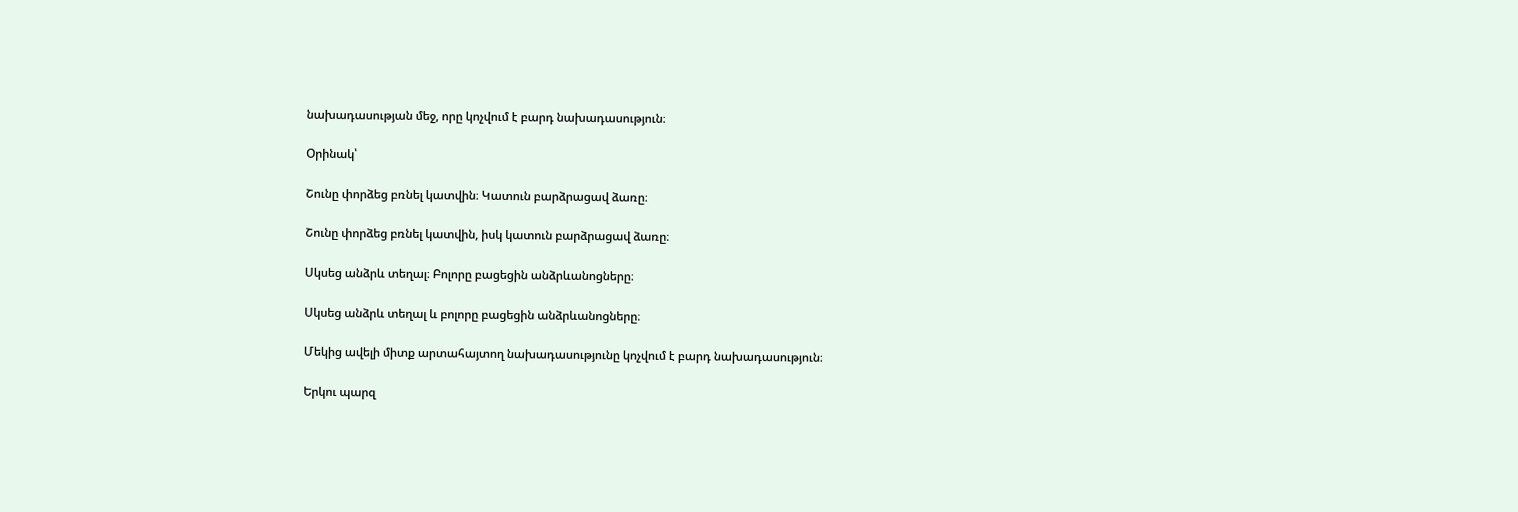նախադասության մեջ, որը կոչվում է բարդ նախադասություն։

Օրինակ՝

Շունը փորձեց բռնել կատվին։ Կատուն բարձրացավ ձառը։

Շունը փորձեց բռնել կատվին, իսկ կատուն բարձրացավ ձառը։

Սկսեց անձրև տեղալ։ Բոլորը բացեցին անձրևանոցները։

Սկսեց անձրև տեղալ և բոլորը բացեցին անձրևանոցները։

Մեկից ավելի միտք արտահայտող նախադասությունը կոչվում է բարդ նախադասություն։

Երկու պարզ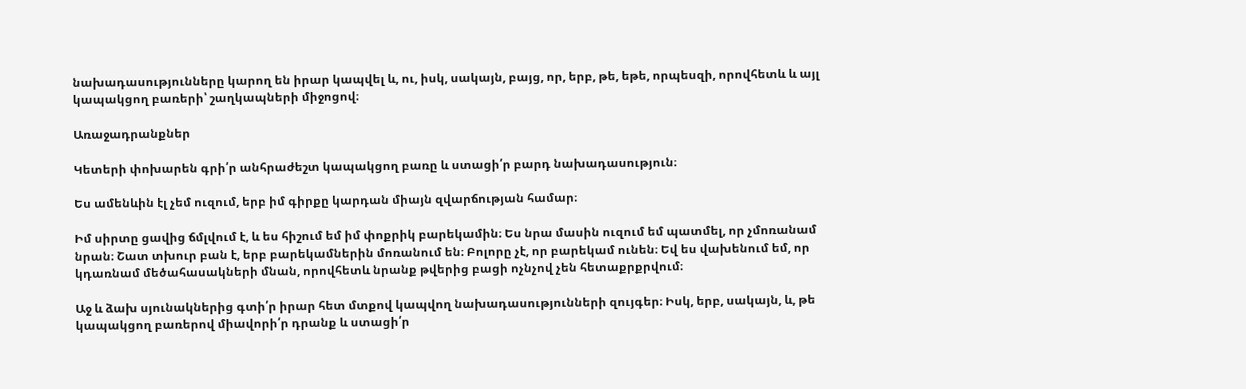նախադասությունները կարող են իրար կապվել և, ու, իսկ, սակայն, բայց, որ, երբ, թե, եթե, որպեսզի, որովհետև և այլ կապակցող բառերի՝ շաղկապների միջոցով։

Առաջադրանքներ

Կետերի փոխարեն գրի՛ր անհրաժեշտ կապակցող բառը և ստացի՛ր բարդ նախադասություն։

Ես ամենևին էլ չեմ ուզում, երբ իմ գիրքը կարդան միայն զվարճության համար։

Իմ սիրտը ցավից ճմլվում է, և ես հիշում եմ իմ փոքրիկ բարեկամին։ Ես նրա մասին ուզում եմ պատմել, որ չմոռանամ նրան։ Շատ տխուր բան է, երբ բարեկամներին մոռանում են։ Բոլորը չէ, որ բարեկամ ունեն։ Եվ ես վախենում եմ, որ կդառնամ մեծահասակների մնան, որովհետև նրանք թվերից բացի ոչնչով չեն հետաքրքրվում։

Աջ և ձախ սյունակներից գտի՛ր իրար հետ մտքով կապվող նախադասությունների զույգեր։ Իսկ, երբ, սակայն, և, թե կապակցող բառերով միավորի՛ր դրանք և ստացի՛ր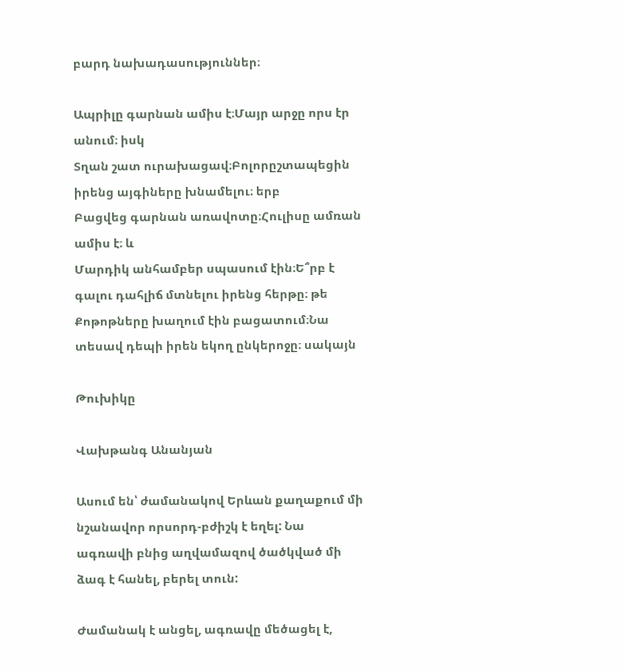բարդ նախադասություններ։

Ապրիլը գարնան ամիս է։Մայր արջը որս էր անում։ իսկ
Տղան շատ ուրախացավ։Բոլորըշտապեցին իրենց այգիները խնամելու։ երբ
Բացվեց գարնան առավոտը։Հուլիսը ամռան ամիս է։ և
Մարդիկ անհամբեր սպասում էին։Ե՞րբ է գալու դահլիճ մտնելու իրենց հերթը։ թե
Քոթոթները խաղում էին բացատում։Նա տեսավ դեպի իրեն եկող ընկերոջը։ սակայն

Թուխիկը

Վախթանգ Անանյան

Ասում են՝ ժամանակով Երևան քաղաքում մի նշանավոր որսորդ-բժիշկ է եղել: Նա ագռավի բնից աղվամազով ծածկված մի ձագ է հանել, բերել տուն:

Ժամանակ է անցել, ագռավը մեծացել է,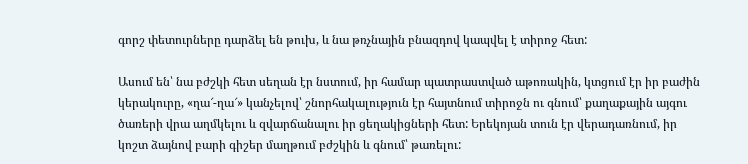գորշ փետուրները դարձել են թուխ, և նա թռչնային բնազդով կապվել է տիրոջ հետ:

Ասում են՝ նա բժշկի հետ սեղան էր նստում, իր համար պատրաստված աթոռակին, կտցում էր իր բաժին կերակուրը, «ղա՜-ղա՜» կանչելով՝ շնորհակալություն էր հայտնում տիրոջն ու գնում՝ քաղաքային այգու ծառերի վրա աղմկելու և զվարճանալու իր ցեղակիցների հետ: Երեկոյան տուն էր վերադառնում, իր կոշտ ձայնով բարի գիշեր մաղթում բժշկին և գնում՝ թառելու: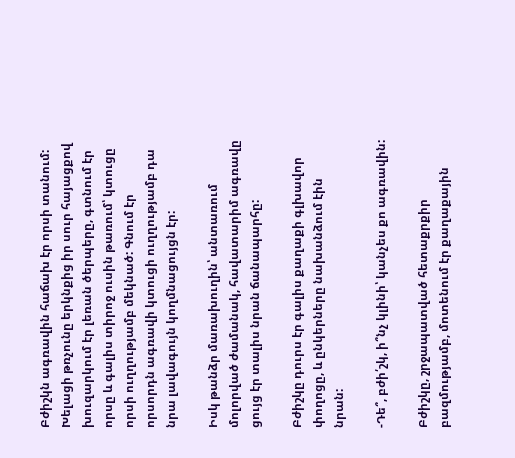Բժիշկն ագռավին հաճախ էր որսի տանում: Խելացի թռչունը երկնքից իր սուր հայացքով խուզարկում էր լեռան ծերպերը, գտնում էր որսը և գալիս տիրոջ ուսին թառում՝ կտուցը որսի ուղղությամբ մեկնած: Գնում էր որսորդն ագռավի կտուցի ուղղությամբ դա նրա լավագույն կողմնացույցն էր:

Իսկ թանձր մառախուղին՝ անտառում մոլորված ժամանակ, հավատարիմ ագռավը ցույց էր տալիս նրան ճանապարհը:

Բժիշկը դուրս էր գալիս քաղաքի գլխավոր փողոցը, և ընկերները նախանձում էին նրան:

-Դե՞, բժի՛շկ, ի՞նչ կլինի՝ կանչես քո ագռավին:

Բժիշկը, շրջապատված հետաքրքիր բազմությամբ, մոտենում էր քաղաքային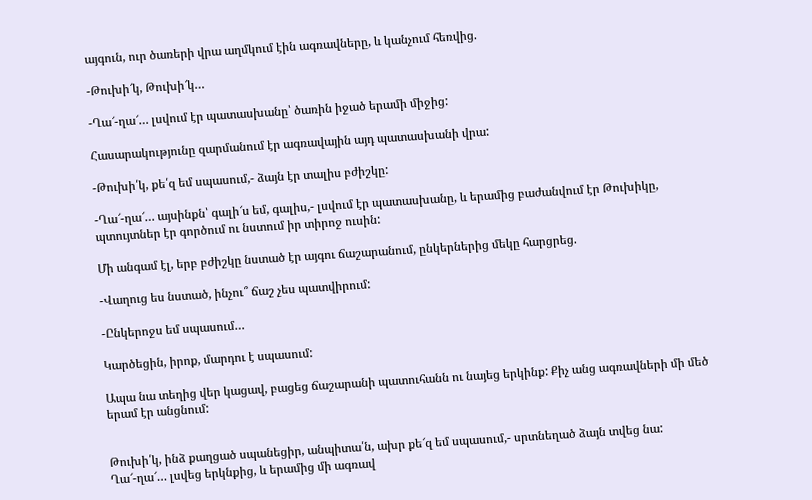այգուն, ուր ծառերի վրա աղմկում էին ագռավները, և կանչում հեռվից.

-Թուխի՜կ, Թուխի՜կ…

-Ղա՜-ղա՜… լսվում էր պատասխանը՝ ծառին իջած երամի միջից:

Հասարակությունը զարմանում էր ագռավային այդ պատասխանի վրա:

-Թուխի՛կ, քե՛զ եմ սպասում,- ձայն էր տալիս բժիշկը:

-Ղա՜-ղա՜… այսինքն՝ գալի՜ս եմ, գալիս,- լսվում էր պատասխանը, և երամից բաժանվում էր Թուխիկը, պտույտներ էր գործում ու նստում իր տիրոջ ուսին:

Մի անգամ էլ, երբ բժիշկը նստած էր այգու ճաշարանում, ընկերներից մեկը հարցրեց.

-Վաղուց ես նստած, ինչու՞ ճաշ չես պատվիրում:

-Ընկերոջս եմ սպասում…

Կարծեցին, իրոք, մարդու է սպասում:

Ապա նա տեղից վեր կացավ, բացեց ճաշարանի պատուհանն ու նայեց երկինք: Քիչ անց ագռավների մի մեծ երամ էր անցնում:


Թուխի՛կ, ինձ քաղցած սպանեցիր, անպիտա՛ն, ախր քե՜զ եմ սպասում,- սրտնեղած ձայն տվեց նա:
Ղա՜-ղա՜… լսվեց երկնքից, և երամից մի ագռավ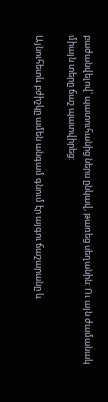բաժանվելով՝ պատուհանից ներս ընկավ, թառեց սեղանին: Ու այն ժամանակ միայն տերը ճաշ պատվիրեց:

Այնուհետև բժիշկը ամեն անգամ գնում էր այգու ճաշարանը և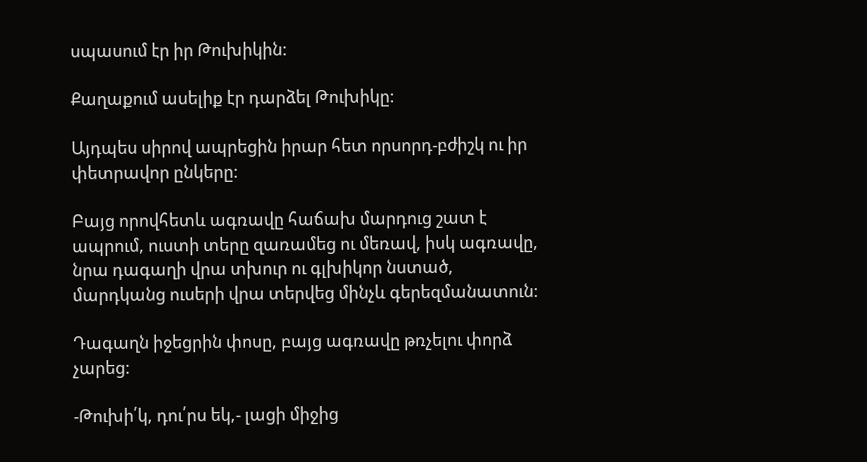սպասում էր իր Թուխիկին:

Քաղաքում ասելիք էր դարձել Թուխիկը:

Այդպես սիրով ապրեցին իրար հետ որսորդ-բժիշկ ու իր փետրավոր ընկերը:

Բայց որովհետև ագռավը հաճախ մարդուց շատ է ապրում, ուստի տերը զառամեց ու մեռավ, իսկ ագռավը, նրա դագաղի վրա տխուր ու գլխիկոր նստած, մարդկանց ուսերի վրա տերվեց մինչև գերեզմանատուն:

Դագաղն իջեցրին փոսը, բայց ագռավը թռչելու փորձ չարեց:

-Թուխի՛կ, դու՛րս եկ,- լացի միջից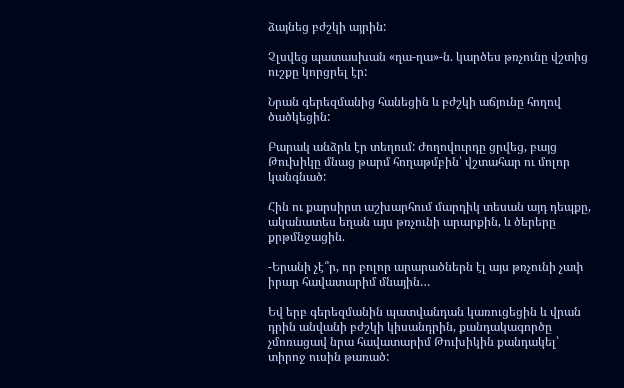ձայնեց բժշկի այրին:

Չլսվեց պատասխան «ղա-ղա»-ն. կարծես թռչունը վշտից ուշքը կորցրել էր:

Նրան գերեզմանից հանեցին և բժշկի աճյունը հողով ծածկեցին:

Բարակ անձրև էր տեղում: Ժողովուրդը ցրվեց, բայց Թուխիկը մնաց թարմ հողաթմբին՝ վշտահար ու մոլոր կանգնած:

Հին ու քարսիրտ աշխարհում մարդիկ տեսան այդ դեպքը, ականատես եղան այս թռչունի արարքին, և ծերերը քրթմնջացին.

-Երանի չէ՞ր, որ բոլոր արարածներն էլ այս թռչունի չափ իրար հավատարիմ մնային…

Եվ երբ գերեզմանին պատվանդան կառուցեցին և վրան դրին անվանի բժշկի կիսանդրին, քանդակագործը չմոռացավ նրա հավատարիմ Թուխիկին քանդակել՝ տիրոջ ուսին թառած: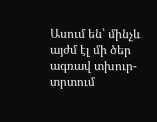Ասում են՝ մինչև այժմ էլ մի ծեր ագռավ տխուր-տրտում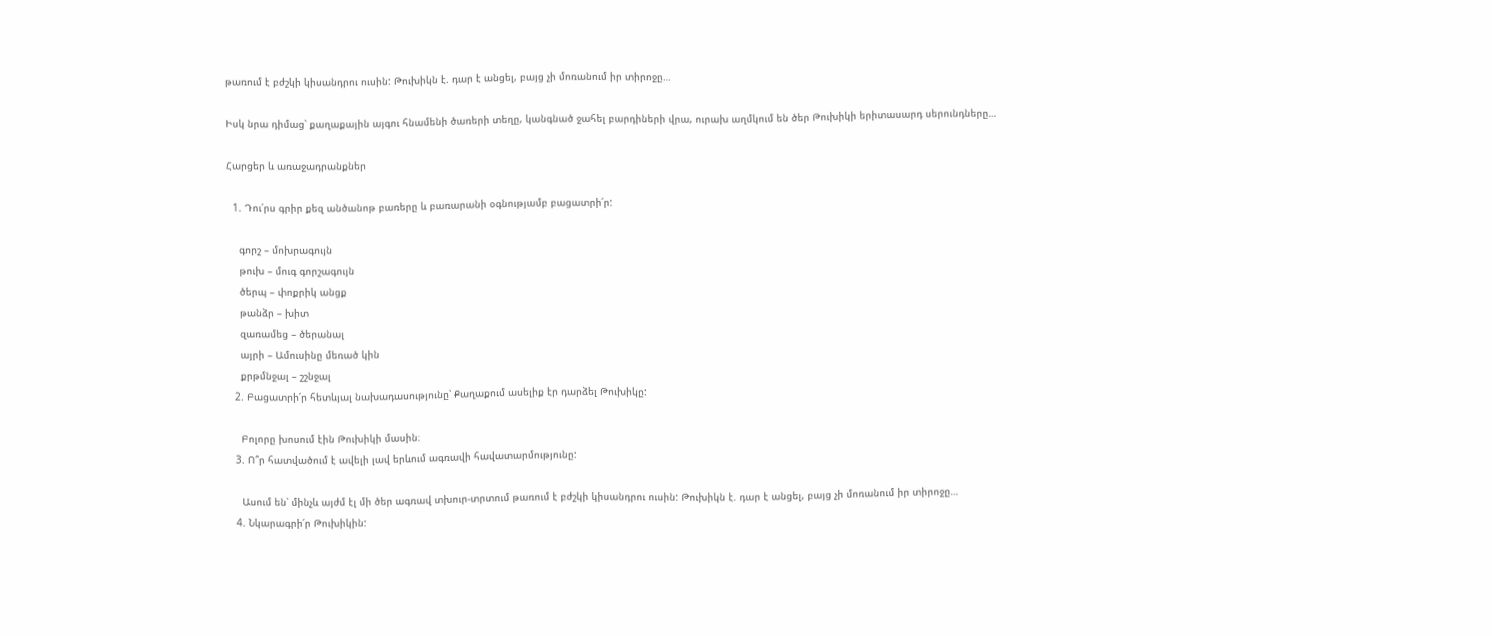թառում է բժշկի կիսանդրու ուսին: Թուխիկն է. դար է անցել, բայց չի մոռանում իր տիրոջը…

Իսկ նրա դիմաց՝ քաղաքային այգու հնամենի ծառերի տեղը, կանգնած ջահել բարդիների վրա, ուրախ աղմկում են ծեր Թուխիկի երիտասարդ սերունդները…

Հարցեր և առաջադրանքներ

  1. Դու՛րս գրիր քեզ անծանոթ բառերը և բառարանի օգնությամբ բացատրի՛ր:

    գորշ – մոխրագույն
    թուխ – մուգ գորշագույն
    ծերպ – փոքրիկ անցք
    թանձր – խիտ
    զառամեց – ծերանալ
    այրի – Ամուսինը մեռած կին
    քրթմնջալ – շշնջալ
  2. Բացատրի՛ր հետևյալ նախադասությունը՝ Քաղաքում ասելիք էր դարձել Թուխիկը:

    Բոլորը խոսում էին Թուխիկի մասին։
  3. Ո՞ր հատվածում է ավելի լավ երևում ագռավի հավատարմությունը:

    Ասում են՝ մինչև այժմ էլ մի ծեր ագռավ տխուր-տրտում թառում է բժշկի կիսանդրու ուսին: Թուխիկն է. դար է անցել, բայց չի մոռանում իր տիրոջը…
  4. Նկարագրի՛ր Թուխիկին: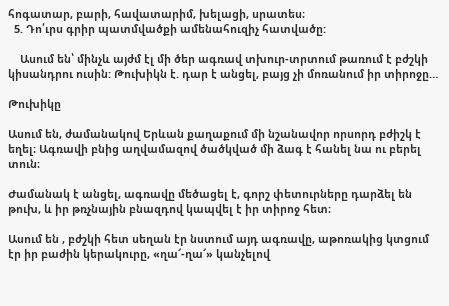հոգատար, բարի, հավատարիմ, խելացի, սրատես։
  5. Դո՛ւրս գրիր պատմվածքի ամենահուզիչ հատվածը:

    Ասում են՝ մինչև այժմ էլ մի ծեր ագռավ տխուր-տրտում թառում է բժշկի կիսանդրու ուսին: Թուխիկն է. դար է անցել, բայց չի մոռանում իր տիրոջը…

Թուխիկը

Ասում են, ժամանակով Երևան քաղաքում մի նշանավոր որսորդ բժիշկ է եղել։ Ագռավի բնից աղվամազով ծածկված մի ձագ է հանել նա ու բերել տուն։

Ժամանակ է անցել, ագռավը մեծացել է, գորշ փետուրները դարձել են թուխ, և իր թռչնային բնազդով կապվել է իր տիրոջ հետ։

Ասում են , բժշկի հետ սեղան էր նստում այդ ագռավը, աթոռակից կտցում էր իր բաժին կերակուրը, «ղա՜-ղա՜» կանչելով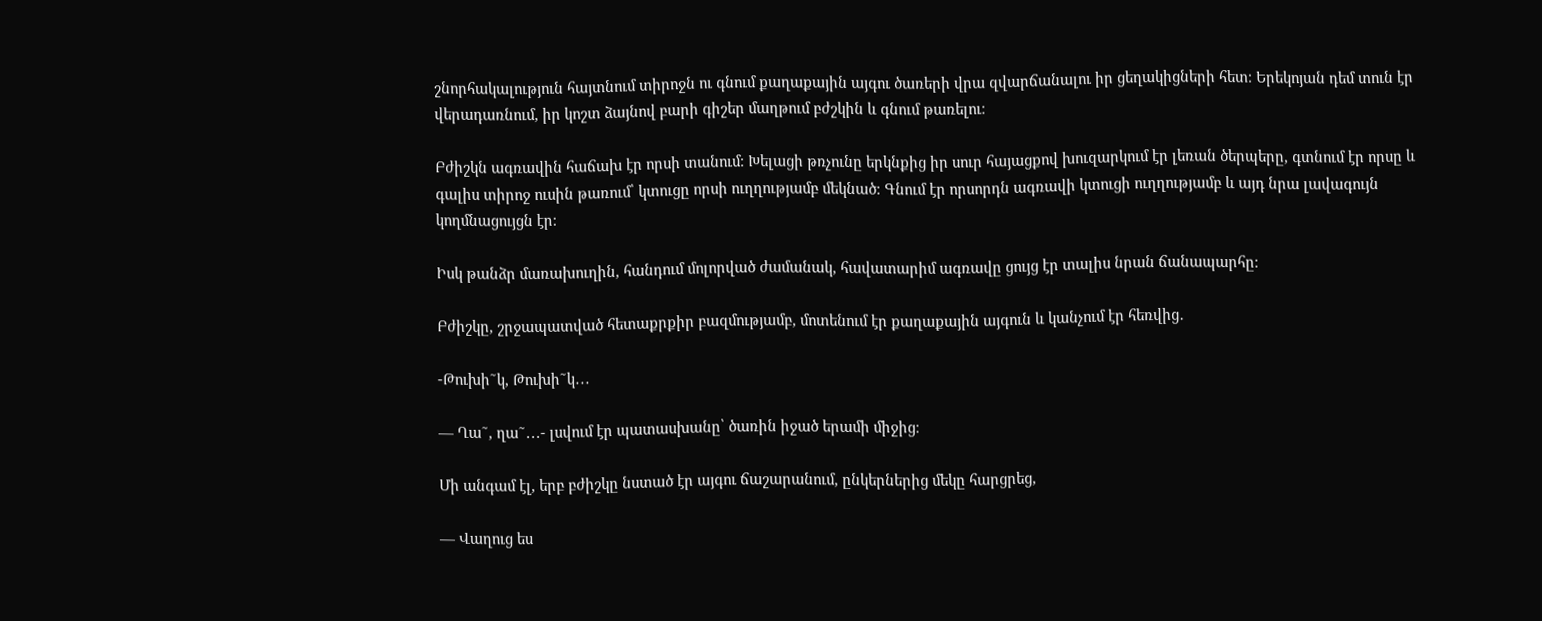շնորհակալություն հայտնում տիրոջն ու գնում քաղաքային այգու ծառերի վրա զվարճանալու իր ցեղակիցների հետ։ Երեկոյան դեմ տուն էր վերադառնում, իր կոշտ ձայնով բարի գիշեր մաղթում բժշկին և գնում թառելու։

Բժիշկն ագռավին հաճախ էր որսի տանում։ Խելացի թռչունը երկնքից իր սուր հայացքով խուզարկում էր լեռան ծերպերը, գտնում էր որսը և գալիս տիրոջ ուսին թառում՝ կտուցը որսի ուղղությամբ մեկնած։ Գնում էր որսորդն ագռավի կտուցի ուղղությամբ և այդ նրա լավագույն կողմնացույցն էր։

Իսկ թանձր մառախուղին, հանդում մոլորված ժամանակ, հավատարիմ ագռավը ցույց էր տալիս նրան ճանապարհը։

Բժիշկը, շրջապատված հետաքրքիր բազմությամբ, մոտենում էր քաղաքային այգուն և կանչում էր հեռվից․

-Թուխի˜կ, Թուխի˜կ․․․

— Ղա˜, ղա˜․․․- լսվում էր պատասխանը՝ ծառին իջած երամի միջից։

Մի անգամ էլ, երբ բժիշկը նստած էր այգու ճաշարանում, ընկերներից մեկը հարցրեց,

— Վաղուց ես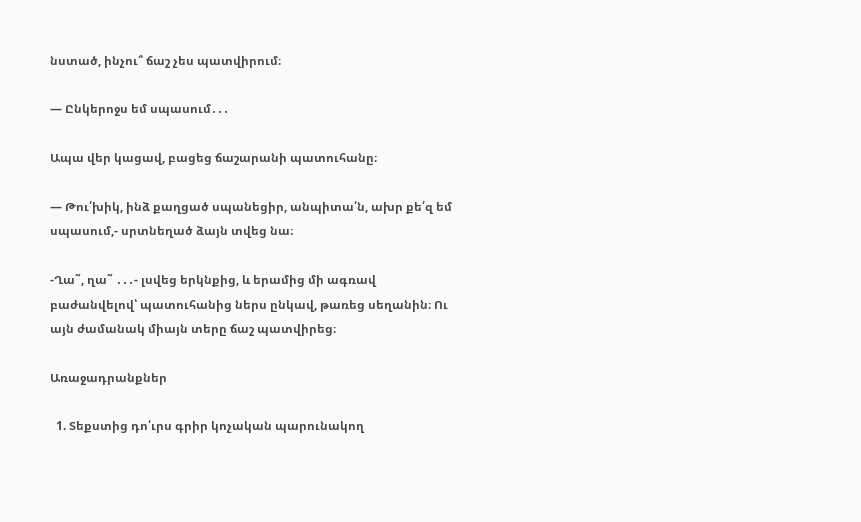նստած, ինչու՞ ճաշ չես պատվիրում։

— Ընկերոջս եմ սպասում․․․

Ապա վեր կացավ, բացեց ճաշարանի պատուհանը։

— Թու՛խիկ, ինձ քաղցած սպանեցիր, անպիտա՛ն, ախր քե՛զ եմ սպասում,- սրտնեղած ձայն տվեց նա։

-Ղա˜, ղա˜ ․․․- լսվեց երկնքից, և երամից մի ագռավ բաժանվելով՝ պատուհանից ներս ընկավ, թառեց սեղանին։ Ու այն ժամանակ միայն տերը ճաշ պատվիրեց։

Առաջադրանքներ

  1. Տեքստից դո՛ւրս գրիր կոչական պարունակող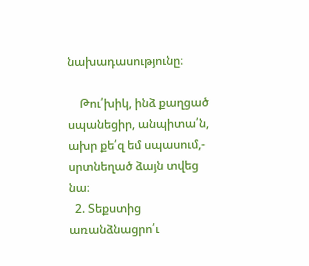նախադասությունը։

    Թու՛խիկ, ինձ քաղցած սպանեցիր, անպիտա՛ն, ախր քե՛զ եմ սպասում,- սրտնեղած ձայն տվեց նա։
  2. Տեքստից առանձնացրո՛ւ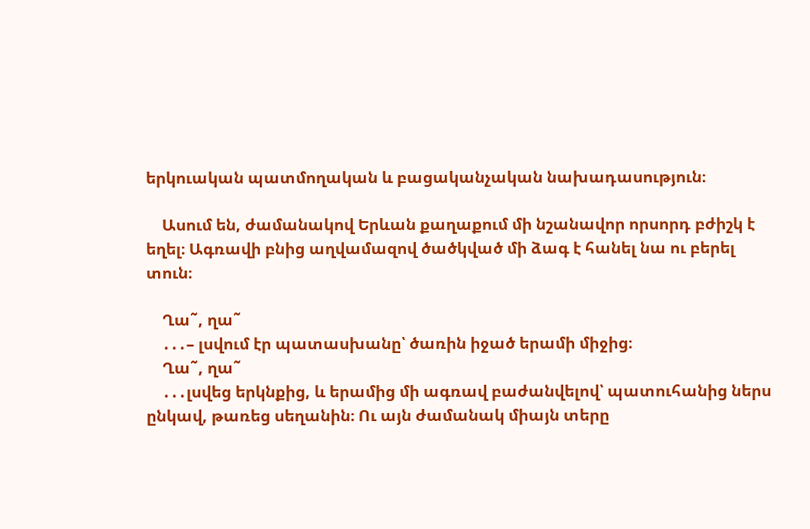երկուական պատմողական և բացականչական նախադասություն։

    Ասում են, ժամանակով Երևան քաղաքում մի նշանավոր որսորդ բժիշկ է եղել։ Ագռավի բնից աղվամազով ծածկված մի ձագ է հանել նա ու բերել տուն։

    Ղա˜, ղա˜
    ․․․– լսվում էր պատասխանը՝ ծառին իջած երամի միջից։
    Ղա˜, ղա˜
    ․․․լսվեց երկնքից, և երամից մի ագռավ բաժանվելով՝ պատուհանից ներս ընկավ, թառեց սեղանին։ Ու այն ժամանակ միայն տերը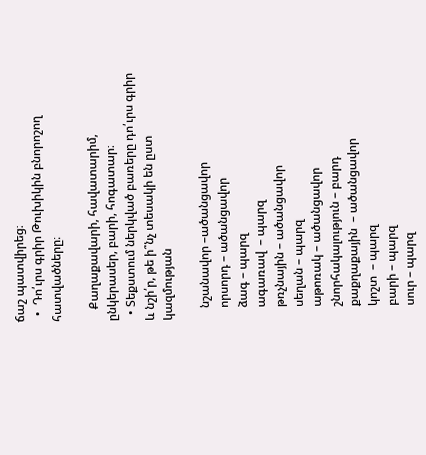ճաշ պատվիրեց։
  •  Դո՛ւրս գրիր Թուխիկին բնորոշող հատվածները։

    Քաղաքավարի, հավատարիմ, ընկերասեր, բարի, հոգատար։
  • Տեքստում ներկված բառերը դո՛ւրս գրիր և նշի՛ր, թե ի՞նչ տեսակի են ըստ կազմության

    նշանավոր –ածանցավոր
    որսորդ – ածանցավոր
    ձագ – պարզ
    ագառավ  – պարզ
    թռչնային – ածանցավոր
    սեղան – պարզ
    աթոռակ – ածանցավոր
    շնորհակալություն – բարդ
    քաքղաքային  – ածանցավոր
    կոշտ  – պարզ
    բարի – պարզ
    սուր – պարզ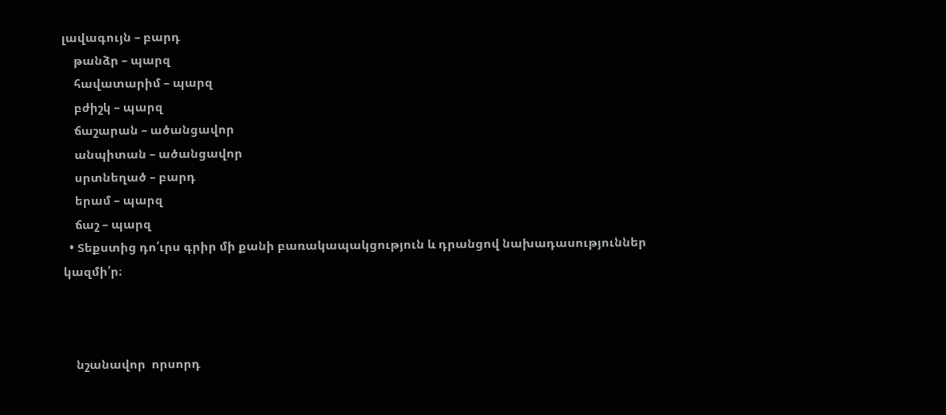լավագույն – բարդ
    թանձր – պարզ
    հավատարիմ – պարզ
    բժիշկ – պարզ
    ճաշարան – ածանցավոր
    անպիտան – ածանցավոր
    սրտնեղած – բարդ
    երամ – պարզ
    ճաշ – պարզ
  • Տեքստից դո՛ւրս գրիր մի քանի բառակապակցություն և դրանցով նախադասություններ կազմի՛ր։



    նշանավոր  որսորդ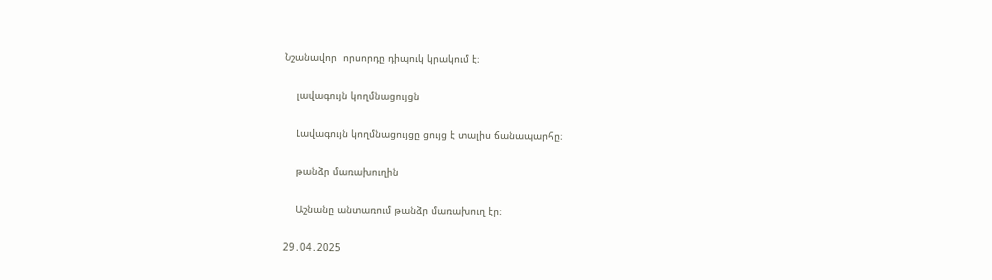Նշանավոր  որսորդը դիպուկ կրակում է։

    լավագույն կողմնացույցն

    Լավագույն կողմնացույցը ցույց է տալիս ճանապարհը։

    թանձր մառախուղին

    Աշնանը անտառում թանձր մառախուղ էր։

29․04․2025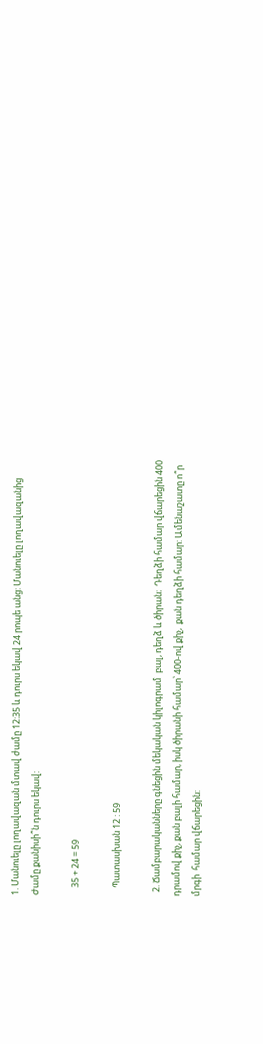1. Մանուելը լողավազան մտավ ժամը 12:35 և դուրս եկավ 24 րոպե անց: Մանուելը լողավազանից Ժամը քանիսի՞ն դուրս եկավ:

    35 + 24 = 59

    Պատասխան 12 : 59

  2. Ճամբարականները գնեցին մեկական կիլոգրամ  բալ, դեղձ և ծիրան։  Դեղձի համար վճարեցին 400 դրամով քիչ, քան բալի համար, իսկ ծիրանի համար՝ 400-ով քիչ,  քան դեղձի համար: Ամենաշատը ո՞ր մրգի  համար վճարեցին: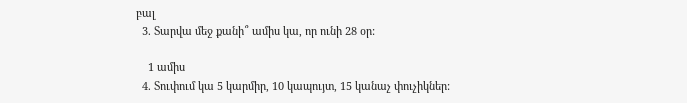բալ
  3. Տարվա մեջ քանի՞ ամիս կա, որ ունի 28 օր:

    1 ամիս
  4. Տուփում կա 5 կարմիր, 10 կապույտ, 15 կանաչ փուչիկներ: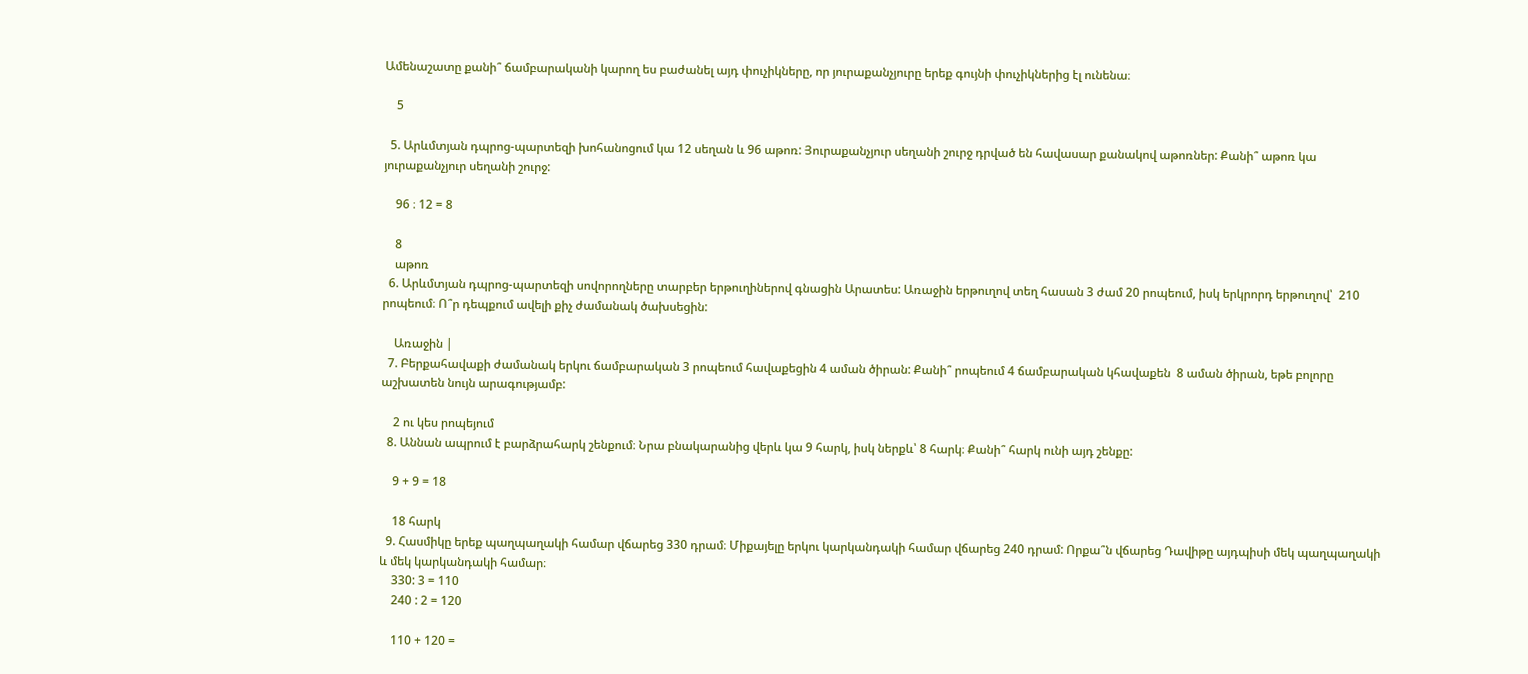Ամենաշատը քանի՞ ճամբարականի կարող ես բաժանել այդ փուչիկները, որ յուրաքանչյուրը երեք գույնի փուչիկներից էլ ունենա։

    5

  5. Արևմտյան դպրոց-պարտեզի խոհանոցում կա 12 սեղան և 96 աթոռ: Յուրաքանչյուր սեղանի շուրջ դրված են հավասար քանակով աթոռներ: Քանի՞ աթոռ կա յուրաքանչյուր սեղանի շուրջ:

    96 ։ 12 = 8

    8
    աթոռ
  6. Արևմտյան դպրոց-պարտեզի սովորողները տարբեր երթուղիներով գնացին Արատես: Առաջին երթուղով տեղ հասան 3 ժամ 20 րոպեում, իսկ երկրորդ երթուղով՝  210 րոպեում։ Ո՞ր դեպքում ավելի քիչ ժամանակ ծախսեցին:

    Առաջին |
  7. Բերքահավաքի ժամանակ երկու ճամբարական 3 րոպեում հավաքեցին 4 աման ծիրան: Քանի՞ րոպեում 4 ճամբարական կհավաքեն  8 աման ծիրան, եթե բոլորը աշխատեն նույն արագությամբ:

    2 ու կես րոպեյում
  8. Աննան ապրում է բարձրահարկ շենքում։ Նրա բնակարանից վերև կա 9 հարկ, իսկ ներքև՝ 8 հարկ։ Քանի՞ հարկ ունի այդ շենքը:

    9 + 9 = 18

    18 հարկ
  9. Հասմիկը երեք պաղպաղակի համար վճարեց 330 դրամ։ Միքայելը երկու կարկանդակի համար վճարեց 240 դրամ: Որքա՞ն վճարեց Դավիթը այդպիսի մեկ պաղպաղակի և մեկ կարկանդակի համար։
    330: 3 = 110
    240 : 2 = 120

    110 + 120 =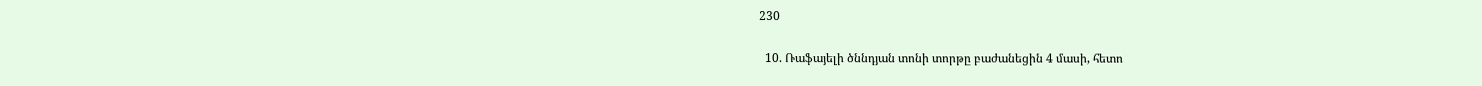230

  10. Ռաֆայելի ծննդյան տոնի տորթը բաժանեցին 4 մասի, հետո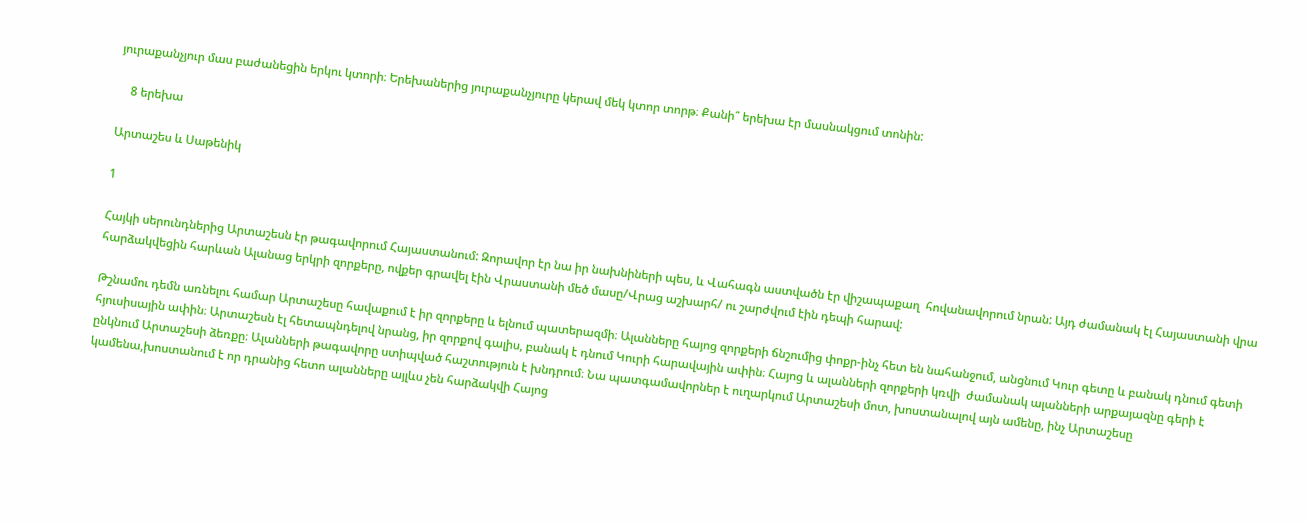յուրաքանչյուր մաս բաժանեցին երկու կտորի։ Երեխաներից յուրաքանչյուրը կերավ մեկ կտոր տորթ։ Քանի՞ երեխա էր մասնակցում տոնին:

    8 երեխա

Արտաշես և Սաթենիկ

1

Հայկի սերունդներից Արտաշեսն էր թագավորում Հայաստանում: Զորավոր էր նա իր նախնիների պես, և Վահագն աստվածն էր վիշապաքաղ  հովանավորում նրան: Այդ ժամանակ էլ Հայաստանի վրա հարձակվեցին հարևան Ալանաց երկրի զորքերը, ովքեր գրավել էին Վրաստանի մեծ մասը/Վրաց աշխարհ/ ու շարժվում էին դեպի հարավ:

Թշնամու դեմն առնելու համար Արտաշեսը հավաքում է իր զորքերը և ելնում պատերազմի։ Ալանները հայոց զորքերի ճնշումից փոքր-ինչ հետ են նահանջում, անցնում Կուր գետը և բանակ դնում գետի հյուսիսային ափին։ Արտաշեսն էլ հետապնդելով նրանց, իր զորքով գալիս, բանակ է դնում Կուրի հարավային ափին։ Հայոց և ալանների զորքերի կռվի  ժամանակ ալանների արքայազնը գերի է ընկնում Արտաշեսի ձեռքը։ Ալանների թագավորը ստիպված հաշտություն է խնդրում։ Նա պատգամավորներ է ուղարկում Արտաշեսի մոտ, խոստանալով այն ամենը, ինչ Արտաշեսը կամենա,խոստանում է որ դրանից հետո ալանները այլևս չեն հարձակվի Հայոց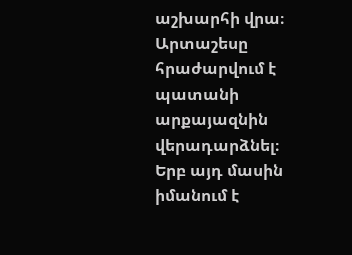աշխարհի վրա։ Արտաշեսը հրաժարվում է պատանի արքայազնին վերադարձնել։ Երբ այդ մասին իմանում է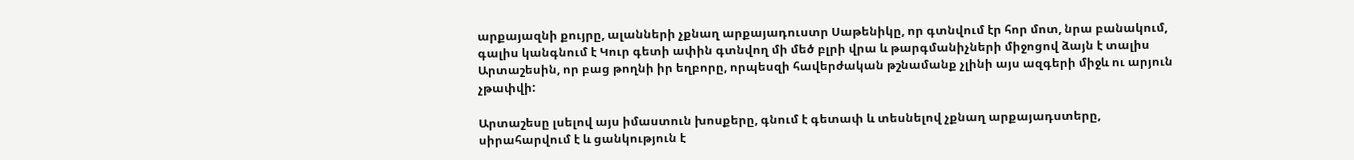արքայազնի քույրը, ալանների չքնաղ արքայադուստր Սաթենիկը, որ գտնվում էր հոր մոտ, նրա բանակում, գալիս կանգնում է Կուր գետի ափին գտնվող մի մեծ բլրի վրա և թարգմանիչների միջոցով ձայն է տալիս Արտաշեսին, որ բաց թողնի իր եղբորը, որպեսզի հավերժական թշնամանք չլինի այս ազգերի միջև ու արյուն չթափվի:

Արտաշեսը լսելով այս իմաստուն խոսքերը, գնում է գետափ և տեսնելով չքնաղ արքայադստերը, սիրահարվում է և ցանկություն է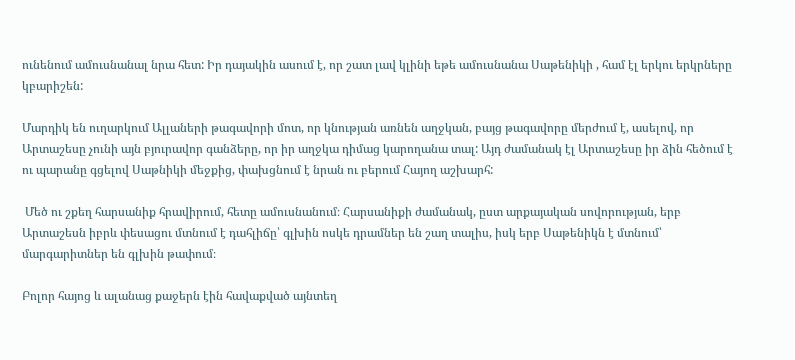ունենում ամուսնանալ նրա հետ: Իր դայակին ասում է, որ շատ լավ կլինի եթե ամուսնանա Սաթենիկի , համ էլ երկու երկրները կբարիշեն:

Մարդիկ են ուղարկում Ալլաների թագավորի մոտ, որ կնության առնեն աղջկան, բայց թագավորը մերժում է, ասելով, որ Արտաշեսը չունի այն բյուրավոր գանձերը, որ իր աղջկա դիմաց կարողանա տալ: Այդ ժամանակ էլ Արտաշեսը իր ձին հեծում է ու պարանը գցելով Սաթնիկի մեջքից, փախցնում է նրան ու բերում Հայող աշխարհ:

 Մեծ ու շքեղ հարսանիք հրավիրում, հետը ամուսնանում։ Հարսանիքի ժամանակ, ըստ արքայական սովորության, երբ Արտաշեսն իբրև փեսացու մտնում է դահլիճը՝ գլխին ոսկե դրամներ են շաղ տալիս, իսկ երբ Սաթենիկն է մտնում՝ մարգարիտներ են գլխին թափում։

Բոլոր հայոց և ալանաց քաջերն էին հավաքված այնտեղ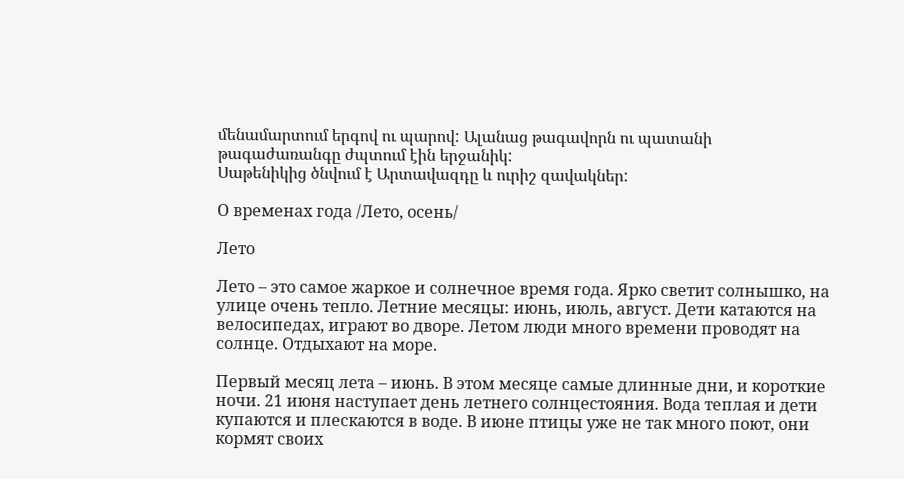մենամարտում երգով ու պարով: Ալանաց թագավորն ու պատանի թագաժառանգը ժպտում էին երջանիկ:
Սաթենիկից ծնվում է Արտավազդը և ուրիշ զավակներ:

О временах года /Лето, осень/

Лето

Лето – это самое жаркое и солнечное время года. Ярко светит солнышко, на улице очень тепло. Летние месяцы: июнь, июль, август. Дети катаются на велосипедах, играют во дворе. Летом люди много времени проводят на солнце. Отдыхают на море.

Первый месяц лета – июнь. В этом месяце самые длинные дни, и короткие ночи. 21 июня наступает день летнего солнцестояния. Вода теплая и дети купаются и плескаются в воде. В июне птицы уже не так много поют, они кормят своих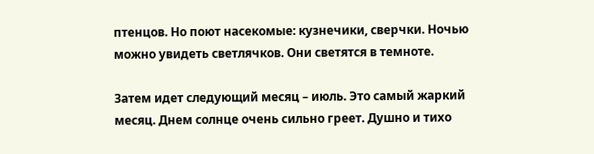птенцов. Но поют насекомые: кузнечики, сверчки. Ночью можно увидеть светлячков. Они светятся в темноте.

Затем идет следующий месяц – июль. Это самый жаркий месяц. Днем солнце очень сильно греет. Душно и тихо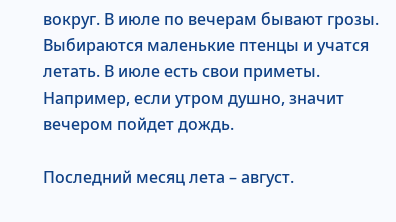вокруг. В июле по вечерам бывают грозы. Выбираются маленькие птенцы и учатся летать. В июле есть свои приметы. Например, если утром душно, значит вечером пойдет дождь.

Последний месяц лета – август.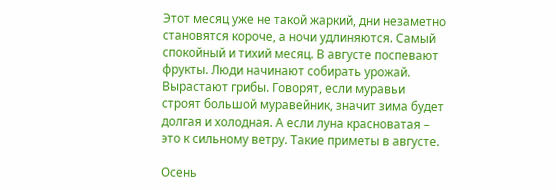Этот месяц уже не такой жаркий, дни незаметно становятся короче, а ночи удлиняются. Самый спокойный и тихий месяц. В августе поспевают фрукты. Люди начинают собирать урожай. Вырастают грибы. Говорят, если муравьи строят большой муравейник, значит зима будет долгая и холодная. А если луна красноватая – это к сильному ветру. Такие приметы в августе.

Осень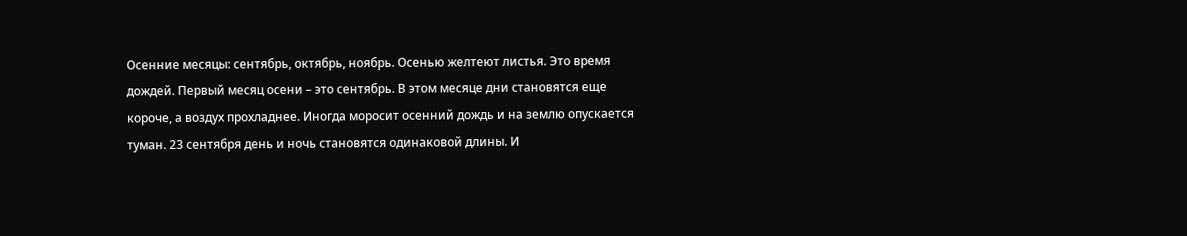Осенние месяцы: сентябрь, октябрь, ноябрь. Осенью желтеют листья. Это время дождей. Первый месяц осени – это сентябрь. В этом месяце дни становятся еще короче, а воздух прохладнее. Иногда моросит осенний дождь и на землю опускается туман. 23 сентября день и ночь становятся одинаковой длины. И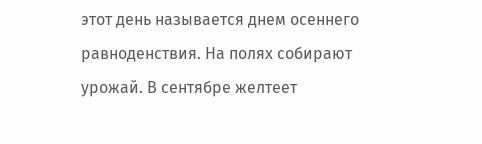этот день называется днем осеннего равноденствия. На полях собирают урожай. В сентябре желтеет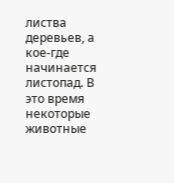листва деревьев, а кое-где начинается листопад. В это время некоторые животные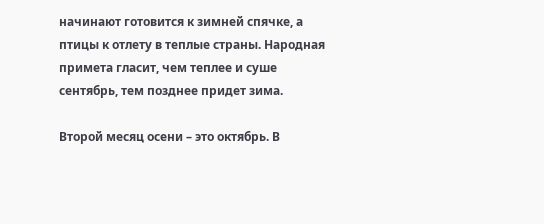начинают готовится к зимней спячке, а птицы к отлету в теплые страны. Народная примета гласит, чем теплее и суше сентябрь, тем позднее придет зима.

Второй месяц осени – это октябрь. В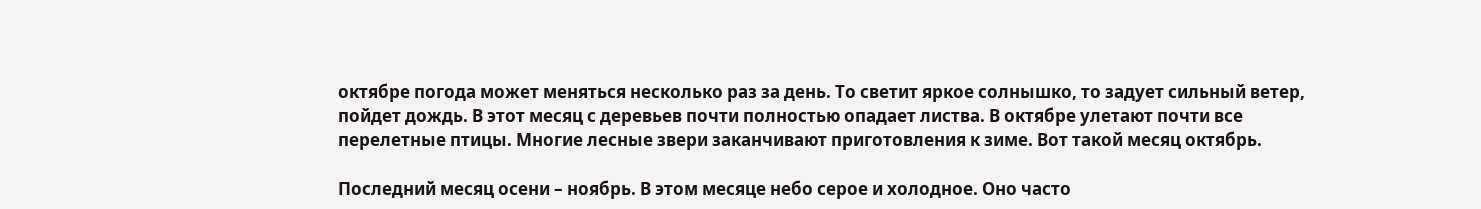октябре погода может меняться несколько раз за день. То светит яркое солнышко, то задует сильный ветер, пойдет дождь. В этот месяц с деревьев почти полностью опадает листва. В октябре улетают почти все перелетные птицы. Многие лесные звери заканчивают приготовления к зиме. Вот такой месяц октябрь.

Последний месяц осени – ноябрь. В этом месяце небо серое и холодное. Оно часто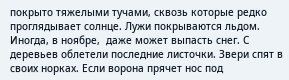покрыто тяжелыми тучами, сквозь которые редко проглядывает солнце. Лужи покрываются льдом. Иногда, в ноябре,  даже может выпасть снег. С деревьев облетели последние листочки. Звери спят в своих норках. Если ворона прячет нос под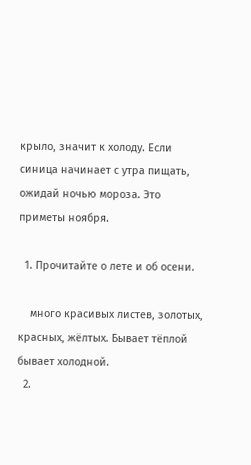крыло, значит к холоду. Если синица начинает с утра пищать, ожидай ночью мороза. Это приметы ноября.

  1. Прочитайте о лете и об осени.

    много красивых листев, золотых, красных, жёлтых. Бывает тёплой бывает холодной.
  2.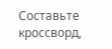Составьте кроссворд,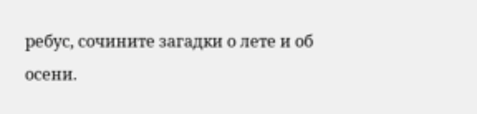ребус, сочините загадки о лете и об осени.